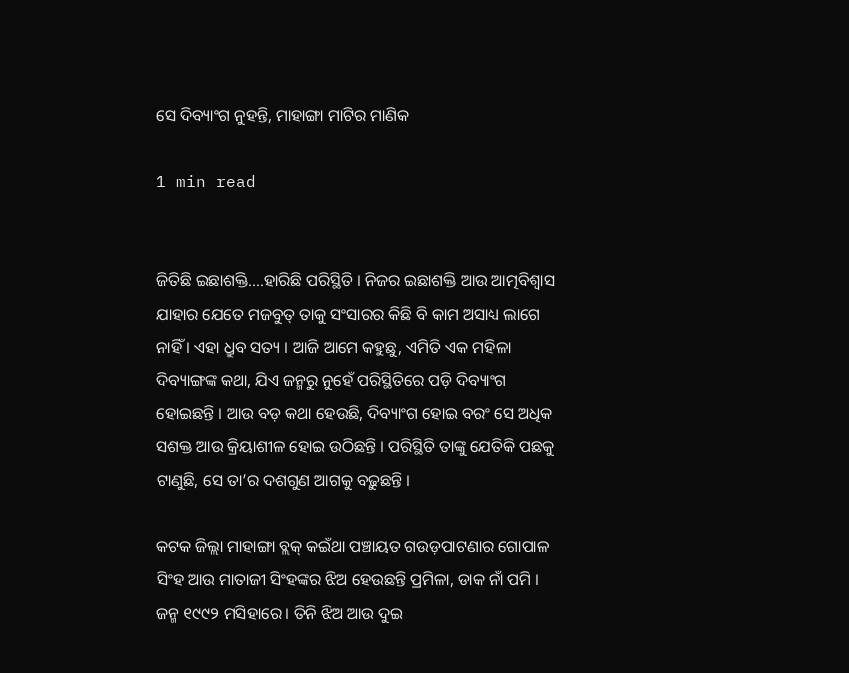ସେ ଦିବ୍ୟାଂଗ ନୁହନ୍ତି, ମାହାଙ୍ଗା ମାଟିର ମାଣିକ

1 min read


ଜିତିଛି ଇଛାଶକ୍ତି….ହାରିଛି ପରିସ୍ଥିତି । ନିଜର ଇଛାଶକ୍ତି ଆଉ ଆତ୍ମବିଶ୍ୱାସ ଯାହାର ଯେତେ ମଜବୁତ୍‌ ତାକୁ ସଂସାରର କିଛି ବି କାମ ଅସାଧ୍ୟ ଲାଗେ ନାହିଁ । ଏହା ଧ୍ରୁବ ସତ୍ୟ । ଆଜି ଆମେ କହୁଛୁ, ଏମିତି ଏକ ମହିଳା ଦିବ୍ୟାଙ୍ଗଙ୍କ କଥା, ଯିଏ ଜନ୍ମରୁ ନୁହେଁ ପରିସ୍ଥିତିରେ ପଡ଼ି ଦିବ୍ୟାଂଗ ହୋଇଛନ୍ତି । ଆଉ ବଡ଼ କଥା ହେଉଛି, ଦିବ୍ୟାଂଗ ହୋଇ ବରଂ ସେ ଅଧିକ ସଶକ୍ତ ଆଉ କ୍ରିୟାଶୀଳ ହୋଇ ଉଠିଛନ୍ତି । ପରିସ୍ଥିତି ତାଙ୍କୁ ଯେତିକି ପଛକୁ ଟାଣୁଛି, ସେ ତା’ର ଦଶଗୁଣ ଆଗକୁ ବଢ଼ୁଛନ୍ତି ।

କଟକ ଜିଲ୍ଲା ମାହାଙ୍ଗା ବ୍ଲକ୍‌ କଇଁଥା ପଞ୍ଚାୟତ ଗଉଡ଼ପାଟଣାର ଗୋପାଳ ସିଂହ ଆଉ ମାତାଜୀ ସିଂହଙ୍କର ଝିଅ ହେଉଛନ୍ତି ପ୍ରମିଳା, ଡାକ ନାଁ ପମି । ଜନ୍ମ ୧୯୯୨ ମସିହାରେ। ତିନି ଝିଅ ଆଉ ଦୁଇ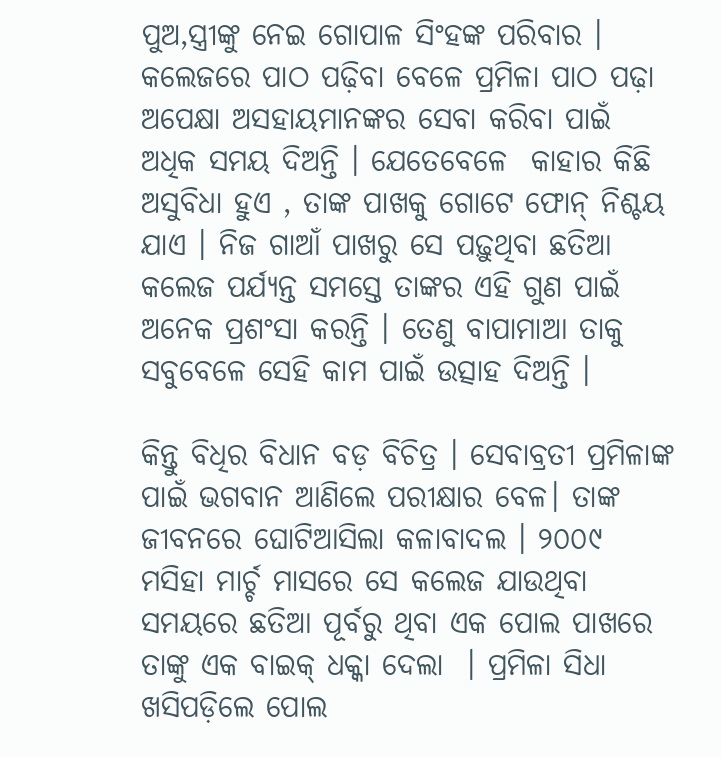ପୁଅ,ସ୍ତ୍ରୀଙ୍କୁ ନେଇ ଗୋପାଳ ସିଂହଙ୍କ ପରିବାର । କଲେଜରେ ପାଠ ପଢ଼ିବା ବେଳେ ପ୍ରମିଳା ପାଠ ପଢ଼ା ଅପେକ୍ଷା ଅସହାୟମାନଙ୍କର ସେବା କରିବା ପାଇଁ ଅଧିକ ସମୟ ଦିଅନ୍ତି । ଯେତେବେଳେ  କାହାର କିଛି ଅସୁବିଧା ହୁଏ , ତାଙ୍କ ପାଖକୁ ଗୋଟେ ଫୋନ୍ ନିଶ୍ଚୟ ଯାଏ । ନିଜ ଗାଆଁ ପାଖରୁ ସେ ପଢ଼ୁଥିବା ଛତିଆ କଲେଜ ପର୍ଯ୍ୟନ୍ତ ସମସ୍ତେ ତାଙ୍କର ଏହି ଗୁଣ ପାଇଁ ଅନେକ ପ୍ରଶଂସା କରନ୍ତି । ତେଣୁ ବାପାମାଆ ତାକୁ ସବୁବେଳେ ସେହି କାମ ପାଇଁ ଉତ୍ସାହ ଦିଅନ୍ତି ।

କିନ୍ତୁ ବିଧିର ବିଧାନ ବଡ଼ ବିଚିତ୍ର । ସେବାବ୍ରତୀ ପ୍ରମିଳାଙ୍କ ପାଇଁ ଭଗବାନ ଆଣିଲେ ପରୀକ୍ଷାର ବେଳ। ତାଙ୍କ ଜୀବନରେ ଘୋଟିଆସିଲା କଳାବାଦଲ । ୨୦୦୯ ମସିହା ମାର୍ଚ୍ଚ ମାସରେ ସେ କଲେଜ ଯାଉଥିବା ସମୟରେ ଛତିଆ ପୂର୍ବରୁ ଥିବା ଏକ ପୋଲ ପାଖରେ ତାଙ୍କୁ ଏକ ବାଇକ୍ ଧକ୍କା ଦେଲା  । ପ୍ରମିଳା ସିଧା ଖସିପଡ଼ିଲେ ପୋଲ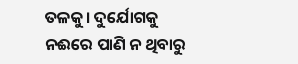ତଳକୁ। ଦୁର୍ଯୋଗକୁ ନଈରେ ପାଣି ନ ଥିବାରୁ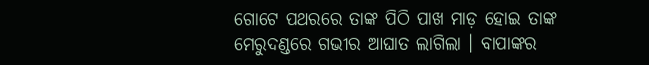ଗୋଟେ ପଥରରେ ତାଙ୍କ ପିଠି ପାଖ ମାଡ଼ ହୋଇ ତାଙ୍କ ମେରୁଦଣ୍ଡରେ ଗଭୀର ଆଘାତ ଲାଗିଲା । ବାପାଙ୍କର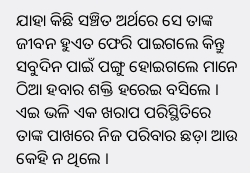ଯାହା କିଛି ସଞ୍ଚିତ ଅର୍ଥରେ ସେ ତାଙ୍କ ଜୀବନ ହୁଏତ ଫେରି ପାଇଗଲେ କିନ୍ତୁ ସବୁଦିନ ପାଇଁ ପଙ୍ଗୁ ହୋଇଗଲେ ମାନେ ଠିଆ ହବାର ଶକ୍ତି ହରେଇ ବସିଲେ । ଏଇ ଭଳି ଏକ ଖରାପ ପରିସ୍ଥିତିରେ ତାଙ୍କ ପାଖରେ ନିଜ ପରିବାର ଛଡ଼ା ଆଉ କେହି ନ ଥିଲେ ।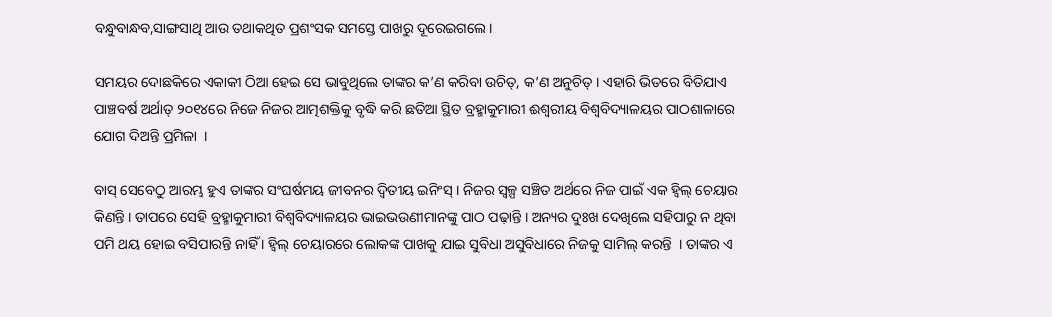ବନ୍ଧୁବାନ୍ଧବ,ସାଙ୍ଗସାଥି ଆଉ ତଥାକଥିତ ପ୍ରଶଂସକ ସମସ୍ତେ ପାଖରୁ ଦୂରେଇଗଲେ ।

ସମୟର ଦୋଛକିରେ ଏକାକୀ ଠିଆ ହେଇ ସେ ଭାବୁଥିଲେ ତାଙ୍କର କ’ଣ କରିବା ଉଚିତ୍, କ’ଣ ଅନୁଚିତ୍ । ଏହାରି ଭିତରେ ବିତିଯାଏ ପାଞ୍ଚବର୍ଷ ଅର୍ଥାତ୍ ୨୦୧୪ରେ ନିଜେ ନିଜର ଆତ୍ମଶକ୍ତିକୁ ବୃଦ୍ଧି କରି ଛତିଆ ସ୍ଥିତ ବ୍ରହ୍ମାକୁମାରୀ ଈଶ୍ୱରୀୟ ବିଶ୍ୱବିଦ୍ୟାଳୟର ପାଠଶାଳାରେ ଯୋଗ ଦିଅନ୍ତି ପ୍ରମିଳା  ।

ବାସ୍ ସେବେଠୁ ଆରମ୍ଭ ହୁଏ ତାଙ୍କର ସଂଘର୍ଷମୟ ଜୀବନର ଦ୍ୱିତୀୟ ଇନିଂସ୍ । ନିଜର ସ୍ୱଳ୍ପ ସଞ୍ଚିତ ଅର୍ଥରେ ନିଜ ପାଇଁ ଏକ ହ୍ୱିଲ୍ ଚେୟାର କିଣନ୍ତି । ତାପରେ ସେହି ବ୍ରହ୍ମାକୁମାରୀ ବିଶ୍ୱବିଦ୍ୟାଳୟର ଭାଇଭଉଣୀମାନଙ୍କୁ ପାଠ ପଢ଼ାନ୍ତି । ଅନ୍ୟର ଦୁଃଖ ଦେଖିଲେ ସହିପାରୁ ନ ଥିବା ପମି ଥୟ ହୋଇ ବସିପାରନ୍ତି ନାହିଁ । ହ୍ୱିଲ୍ ଚେୟାରରେ ଲୋକଙ୍କ ପାଖକୁ ଯାଇ ସୁବିଧା ଅସୁବିଧାରେ ନିଜକୁ ସାମିଲ୍ କରନ୍ତି  । ତାଙ୍କର ଏ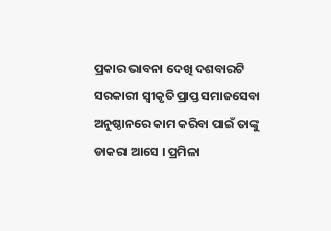ପ୍ରକାର ଭାବନା ଦେଖି ଦଶବାରଟି ସରକାରୀ ସ୍ୱୀକୃତି ପ୍ରାପ୍ତ ସମାଜସେବା ଅନୁଷ୍ଠାନରେ କାମ କରିବା ପାଇଁ ତାଙ୍କୁ ଡାକରା ଆସେ । ପ୍ରମିଳା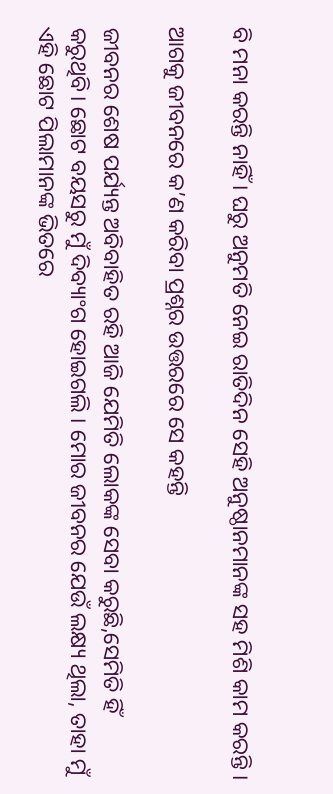ବି ମନା କରନ୍ତି ନାହିଁ । ଘରୁ ଅନୁମତି ନେଇ ରାତିଦିନ ସେହି ଅନୁଷ୍ଠାନମାନଙ୍କ ସହ ମିଶି କାମ କରନ୍ତି ।

ଆଗକୁ ଜୀବନରେ କ’ଣ କରିବା ପ୍ରଶ୍ନର ଉତ୍ତରରେ ସେ କହନ୍ତି

ଜୀବନର ଶେଷ ପର୍ଯ୍ୟନ୍ତ ଅବିବାହିତ ରହି ଆଜି ଯେମିତି ଲୋକଙ୍କ ସେବା କରୁଛି,ସେମିତି ହିଁ କରୁଥିବି। ଛୋଟ ବୟସରୁ ମୁଁ ଦିବ୍ୟାଂଗ ହୋଇଗଲି । ମୋର ଜୀବନର ଯେଉଁ ଲକ୍ଷ୍ୟ ଥିଲା, ତାହା ମୁଁ ଏହି ଛୋଟ ପିଲାମାନଙ୍କ ଭିତରେ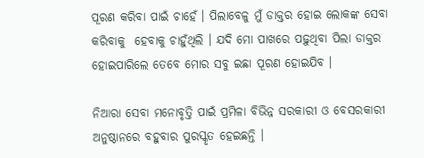ପୂରଣ କରିବା ପାଇଁ ଚାହେଁ । ପିଲାବେଳୁ ମୁଁ ଡାକ୍ତର ହୋଇ ଲୋକଙ୍କ ସେବା କରିବାକୁ  ହେବାକୁ ଚାହୁଁଥିଲି । ଯଦି ମୋ ପାଖରେ ପଢ଼ୁଥିବା ପିଲା ଡାକ୍ତର ହୋଇପାରିଲେ ତେବେ ମୋର ସବୁ ଇଛା ପୂରଣ ହୋଇଯିବ ।

ନିଆରା ସେବା ମନୋବୃତ୍ତି ପାଇଁ ପ୍ରମିଳା ବିଭିନ୍ନ ସରକାରୀ ଓ ବେସରକାରୀ ଅନୁଷ୍ଠାନରେ ବହୁବାର ପୁରସ୍କୃତ ହେଇଛନ୍ତି ।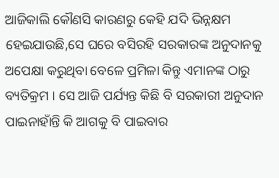ଆଜିକାଲି କୌଣସି କାରଣରୁ କେହି ଯଦି ଭିନ୍ନକ୍ଷମ ହେଇଯାଉଛି,ସେ ଘରେ ବସିରହି ସରକାରଙ୍କ ଅନୁଦାନକୁ ଅପେକ୍ଷା କରୁଥିବା ବେଳେ ପ୍ରମିଳା କିନ୍ତୁ ଏମାନଙ୍କ ଠାରୁ ବ୍ୟତିକ୍ରମ । ସେ ଆଜି ପର୍ଯ୍ୟନ୍ତ କିଛି ବି ସରକାରୀ ଅନୁଦାନ ପାଇନାହାଁନ୍ତି କି ଆଗକୁ ବି ପାଇବାର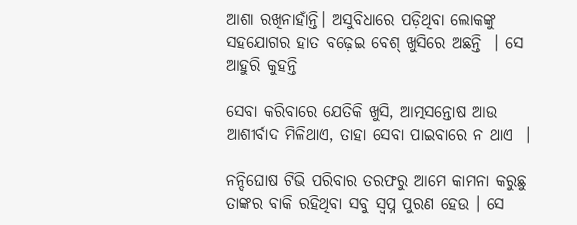ଆଶା ରଖିନାହାଁନ୍ତି। ଅସୁବିଧାରେ ପଡ଼ିଥିବା ଲୋକଙ୍କୁ ସହଯୋଗର ହାତ ବଢ଼େଇ ବେଶ୍ ଖୁସିରେ ଅଛନ୍ତି  । ସେ ଆହୁରି କୁହନ୍ତି

ସେବା କରିବାରେ ଯେତିକି ଖୁସି, ଆତ୍ମସନ୍ତୋଷ ଆଉ ଆଶୀର୍ବାଦ ମିଳିଥାଏ, ତାହା ସେବା ପାଇବାରେ ନ ଥାଏ  ।

ନନ୍ଦିଘୋଷ ଟିଭି ପରିବାର ତରଫରୁ ଆମେ କାମନା କରୁଛୁ ତାଙ୍କର ବାକି ରହିଥିବା ସବୁ ସ୍ୱପ୍ନ ପୁରଣ ହେଉ । ସେ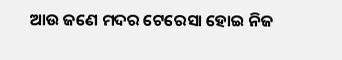ଆଉ ଜଣେ ମଦର ଟେରେସା ହୋଇ ନିଜ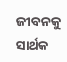ଜୀବନକୁ ସାର୍ଥକ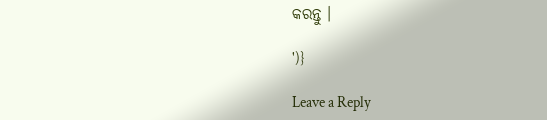କରନ୍ତୁ ।

')}

Leave a Reply